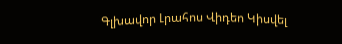Գլխավոր Լրահոս Վիդեո Կիսվել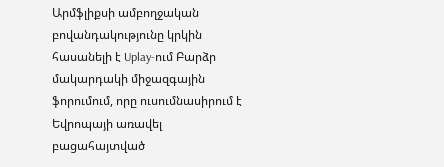Արմֆլիքսի ամբողջական բովանդակությունը կրկին հասանելի է Uplay-ում Բարձր մակարդակի միջազգային ֆորումում, որը ուսումնասիրում է Եվրոպայի առավել բացահայտված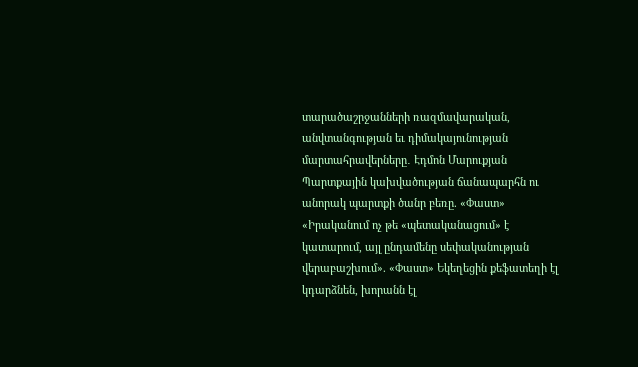տարածաշրջանների ռազմավարական, անվտանգության եւ դիմակայունության մարտահրավերները․ Էդմոն Մարուքյան Պարտքային կախվածության ճանապարհն ու անորակ պարտքի ծանր բեռը. «Փաստ» «Իրականում ոչ թե «պետականացում» է կատարում, այլ ընդամենը սեփականության վերաբաշխում». «Փաստ» Եկեղեցին քեֆատեղի էլ կդարձնեն, խորանն էլ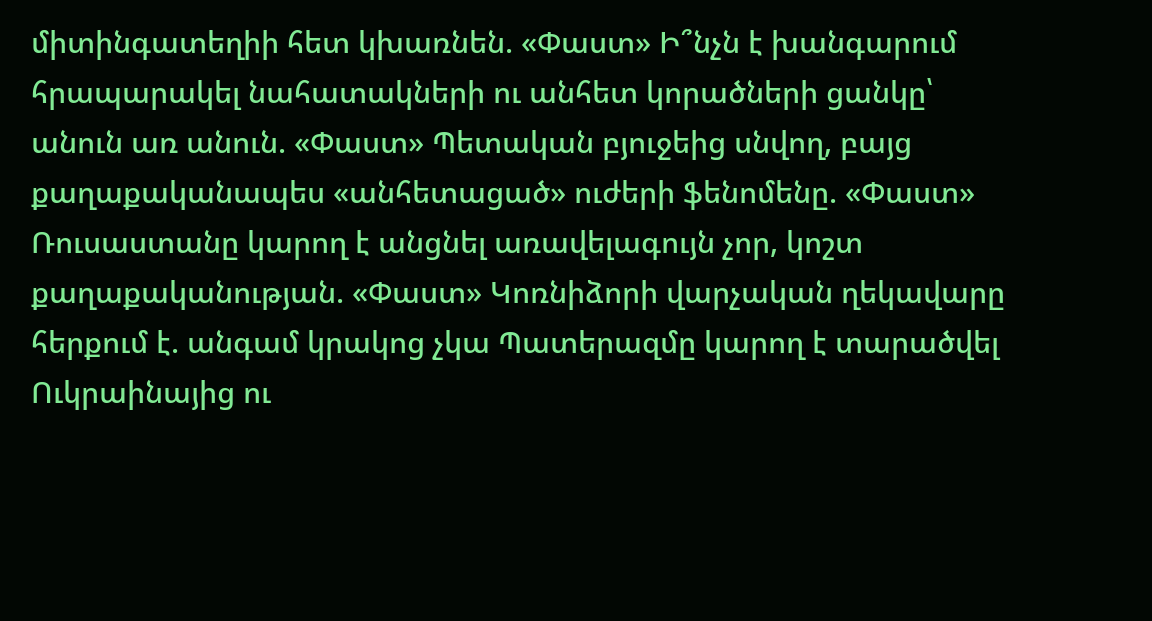միտինգատեղիի հետ կխառնեն. «Փաստ» Ի՞նչն է խանգարում հրապարակել նահատակների ու անհետ կորածների ցանկը՝ անուն առ անուն. «Փաստ» Պետական բյուջեից սնվող, բայց քաղաքականապես «անհետացած» ուժերի ֆենոմենը. «Փաստ» Ռուսաստանը կարող է անցնել առավելագույն չոր, կոշտ քաղաքականության. «Փաստ» Կոռնիձորի վարչական ղեկավարը հերքում է. անգամ կրակոց չկա Պատերազմը կարող է տարածվել Ուկրաինայից ու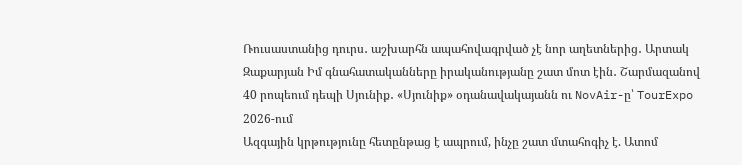Ռուսաստանից դուրս․ աշխարհն ապահովագրված չէ նոր աղետներից․ Արտակ Զաքարյան Իմ գնահատականները իրականությանը շատ մոտ էին․ Շարմազանով 40 րոպեում դեպի Սյունիք․ «Սյունիք» օդանավակայանն ու NovAir-ը՝ TourExpo 2026-ում
Ազգային կրթությունը հետընթաց է ապրում, ինչը շատ մտահոգիչ է. Ատոմ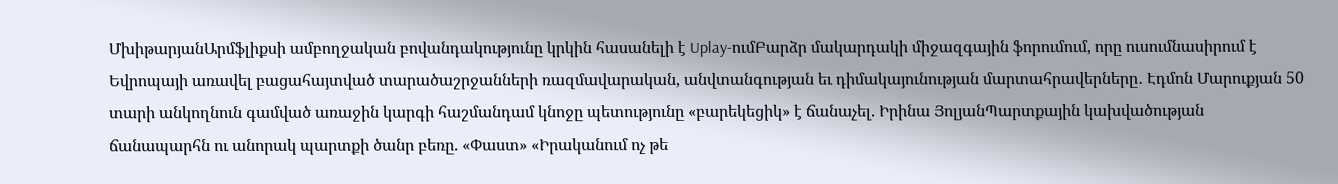ՄխիթարյանԱրմֆլիքսի ամբողջական բովանդակությունը կրկին հասանելի է Uplay-ումԲարձր մակարդակի միջազգային ֆորումում, որը ուսումնասիրում է Եվրոպայի առավել բացահայտված տարածաշրջանների ռազմավարական, անվտանգության եւ դիմակայունության մարտահրավերները․ Էդմոն Մարուքյան 50 տարի անկողնուն գամված առաջին կարգի հաշմանդամ կնոջը պետությունը «բարեկեցիկ» է ճանաչել. Իրինա ՅոլյանՊարտքային կախվածության ճանապարհն ու անորակ պարտքի ծանր բեռը. «Փաստ» «Իրականում ոչ թե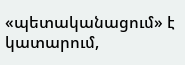«պետականացում» է կատարում,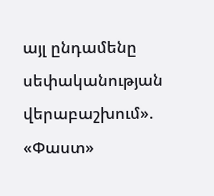այլ ընդամենը սեփականության վերաբաշխում». «Փաստ»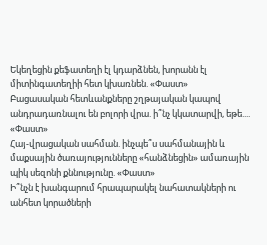Եկեղեցին քեֆատեղի էլ կդարձնեն, խորանն էլ միտինգատեղիի հետ կխառնեն. «Փաստ»
Բացասական հետևանքները շղթայական կապով անդրադառնալու են բոլորի վրա. ի՞նչ կկատարվի, եթե.... «Փաստ»
Հայ-վրացական սահման. ինչպե՞ս սահմանային և մաքսային ծառայությունները «հանձնեցին» ամառային պիկ սեզոնի քննությունը. «Փաստ»
Ի՞նչն է խանգարում հրապարակել նահատակների ու անհետ կորածների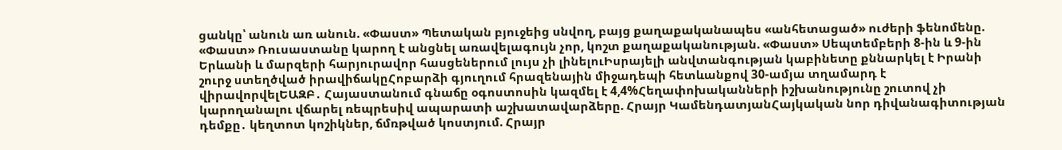ցանկը՝ անուն առ անուն. «Փաստ» Պետական բյուջեից սնվող, բայց քաղաքականապես «անհետացած» ուժերի ֆենոմենը. «Փաստ» Ռուսաստանը կարող է անցնել առավելագույն չոր, կոշտ քաղաքականության. «Փաստ» Սեպտեմբերի 8-ին և 9-ին Երևանի և մարզերի հարյուրավոր հասցեներում լույս չի լինելուԻսրայելի անվտանգության կաբինետը քննարկել է Իրանի շուրջ ստեղծված իրավիճակըՀոբարձի գյուղում հրազենային միջադեպի հետևանքով 30-ամյա տղամարդ է վիրավորվելԵԱԶԲ․ Հայաստանում գնաճը օգոստոսին կազմել է 4,4%Հեղափոխականների իշխանությունը շուտով չի կարողանալու վճարել ռեպրեսիվ ապարատի աշխատավարձերը. Հրայր ԿամենդատյանՀայկական նոր դիվանագիտության դեմքը․ կեղտոտ կոշիկներ, ճմռթված կոստյում. Հրայր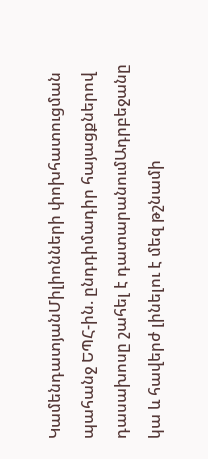ԿամենդատյանՄիլիոնների փոխհատուցման պահանջ ԵՊՀ-ին. ընդդիմադիր հայացքներով դասախոսը շահել է դատարանումԱդրբեջանը կա և հավերժ լինելու է մեզ թշնամի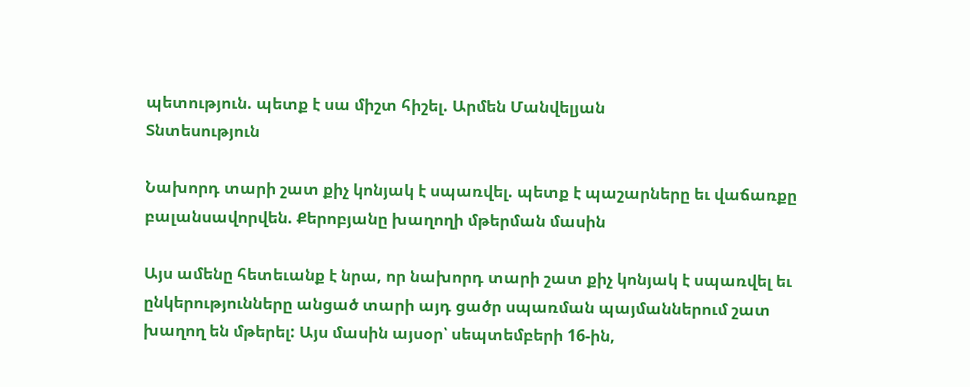պետություն. պետք է սա միշտ հիշել. Արմեն Մանվելյան
Տնտեսություն

Նախորդ տարի շատ քիչ կոնյակ է սպառվել. պետք է պաշարները եւ վաճառքը բալանսավորվեն. Քերոբյանը խաղողի մթերման մասին

Այս ամենը հետեւանք է նրա, որ նախորդ տարի շատ քիչ կոնյակ է սպառվել եւ ընկերությունները անցած տարի այդ ցածր սպառման պայմաններում շատ խաղող են մթերել: Այս մասին այսօր՝ սեպտեմբերի 16-ին,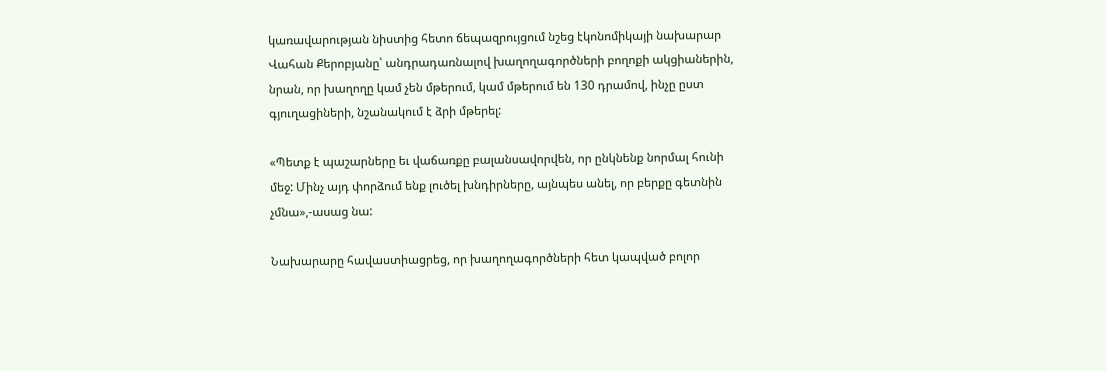կառավարության նիստից հետո ճեպազրույցում նշեց էկոնոմիկայի նախարար Վահան Քերոբյանը՝ անդրադառնալով խաղողագործների բողոքի ակցիաներին, նրան, որ խաղողը կամ չեն մթերում, կամ մթերում են 130 դրամով, ինչը ըստ գյուղացիների, նշանակում է ձրի մթերել:

«Պետք է պաշարները եւ վաճառքը բալանսավորվեն, որ ընկնենք նորմալ հունի մեջ: Մինչ այդ փորձում ենք լուծել խնդիրները, այնպես անել, որ բերքը գետնին չմնա»,-ասաց նա:

Նախարարը հավաստիացրեց, որ խաղողագործների հետ կապված բոլոր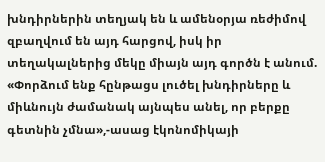խնդիրներին տեղյակ են և ամենօրյա ռեժիմով զբաղվում են այդ հարցով, իսկ իր տեղակալներից մեկը միայն այդ գործն է անում. «Փորձում ենք հընթացս լուծել խնդիրները և միևնույն ժամանակ այնպես անել, որ բերքը գետնին չմնա»,-ասաց էկոնոմիկայի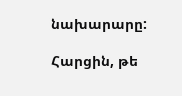նախարարը:

Հարցին, թե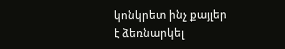կոնկրետ ինչ քայլեր է ձեռնարկել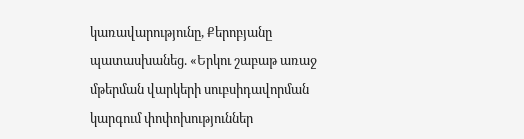կառավարությունը, Քերոբյանը պատասխանեց. «Երկու շաբաթ առաջ մթերման վարկերի սուբսիդավորման կարգում փոփոխություններ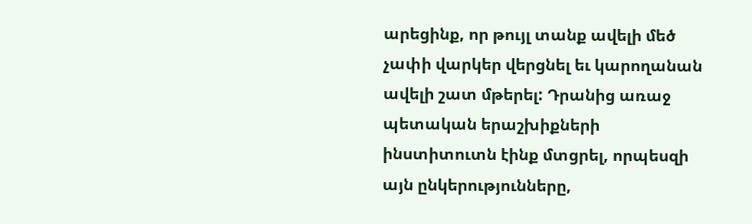արեցինք, որ թույլ տանք ավելի մեծ չափի վարկեր վերցնել եւ կարողանան ավելի շատ մթերել: Դրանից առաջ պետական երաշխիքների ինստիտուտն էինք մտցրել, որպեսզի այն ընկերությունները,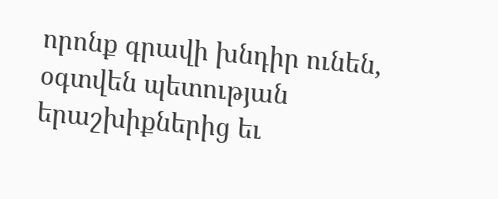որոնք գրավի խնդիր ունեն, օգտվեն պետության երաշխիքներից եւ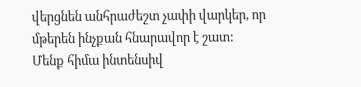վերցնեն անհրաժեշտ չափի վարկեր, որ մթերեն ինչքան հնարավոր է շատ: Մենք հիմա ինտենսիվ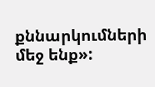քննարկումների մեջ ենք»: